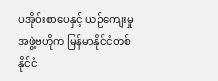ပအိုဝ်းစာပေနှင့် ယဉ်ကျေးမှုအဖွဲ့ဗဟိုက မြန်မာနိုင်ငံတစ်နိုင်ငံ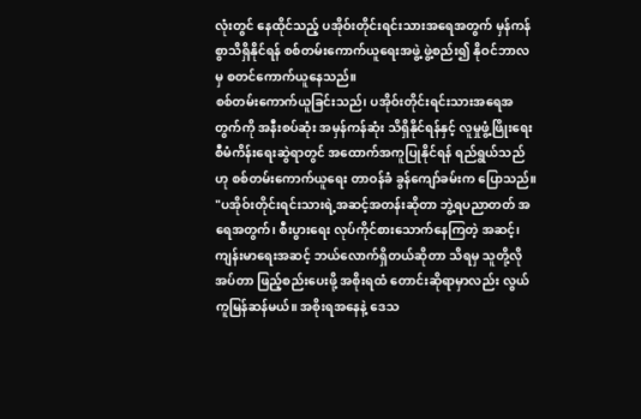လုံးတွင် နေထိုင်သည့် ပအိုဝ်းတိုင်းရင်းသားအရေအတွက် မှန်ကန်စွာသိရှိနိုင်ရန် စစ်တမ်းကောက်ယူရေးအဖွဲ့ ဖွဲ့စည်း၍ နိုဝင်ဘာလမှ စတင်ကောက်ယူနေသည်။
စစ်တမ်းကောက်ယူခြင်းသည်၊ ပအိုဝ်းတိုင်းရင်းသားအရေအတွက်ကို အနီးစပ်ဆုံး အမှန်ကန်ဆုံး သိရှိနိုင်ရန်နှင့် လူမှုဖွံ့ဖြိုးရေး စီမံကိန်းရေးဆွဲရာတွင် အထောက်အကူပြုနိုင်ရန် ရည်ရွယ်သည်ဟု စစ်တမ်းကောက်ယူရေး တာဝန်ခံ ခွန်ကျော်ခမ်းက ပြောသည်။
"ပအိုဝ်းတိုင်းရင်းသားရဲ့အဆင့်အတန်းဆိုတာ ဘွဲ့ရပညာတတ် အရေအတွက်၊ စီးပွားရေး လုပ်ကိုင်စားသောက်နေကြတဲ့ အဆင့်၊ ကျန်းမာရေးအဆင့် ဘယ်လောက်ရှိတယ်ဆိုတာ သိရမှ သူတို့လိုအပ်တာ ဖြည့်စည်းပေးဖို့ အစိုးရထံ တောင်းဆိုရာမှာလည်း လွယ်ကူမြန်ဆန်မယ်။ အစိုးရအနေနဲ့ ဒေသ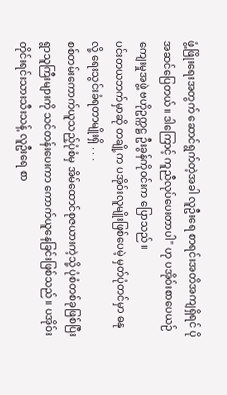ဖွံ့ဖြိုးရေးအတွက် ဆောင်ရွက်တဲ့အခါ လူဦးရေ စာရင်းအတိအကျရှိရင် ပိုအဆင်ပြေတယ်။ ဒါကြောင့် ကူညီလုပ်ပေးတာပါ" ဟု ပအိုဝ်းစာပေယဉ်ကျေးမှုအဖွဲ့ ဗဟိုဥက္ကဋ္ဌ ဦးခွန်ကိုဝင်းက ပြောသည်။
ပင်းတယဘက်မှာဆို တချို့က ပအိုဝ်းလူမျိုးဖြစ်ပေမဲ့ မှတ်ပုံတင်မှာ ဓနုလို့ ရေးသွင်းခံရတာမျိုးရှိ . . .
စစ်တမ်းကောက်ယူသည့်ပုံစံမှ အိမ်ထောင်စုဇယားကဲ့သို့ ပုံစံတစ်ခုဖြစ်ပြီး ရွာသူကြီးများကို သင်တန်းပေးကာ ကောက်ယူနေခြင်းဖြစ်သည်။ ပအိုဝ်းတိုင်းရင်းသားသီးသန့် လူဦးရေ စာ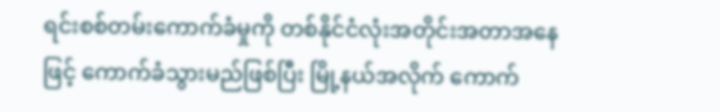ရင်းစစ်တမ်းကောက်ခံမှုကို တစ်နိုင်ငံလုံးအတိုင်းအတာအနေဖြင့် ကောက်ခံသွားမည်ဖြစ်ပြီး မြို့နယ်အလိုက် ကောက်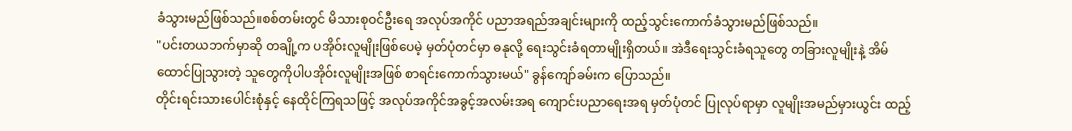ခံသွားမည်ဖြစ်သည်။စစ်တမ်းတွင် မိသားစုဝင်ဦးရေ အလုပ်အကိုင် ပညာအရည်အချင်းများကို ထည့်သွင်းကောက်ခံသွားမည်ဖြစ်သည်။
"ပင်းတယဘက်မှာဆို တချို့က ပအိုဝ်းလူမျိုးဖြစ်ပေမဲ့ မှတ်ပုံတင်မှာ ဓနုလို့ ရေးသွင်းခံရတာမျိုးရှိတယ်။ အဲဒီရေးသွင်းခံရသူတွေ တခြားလူမျိုးနဲ့ အိမ်ထောင်ပြုသွားတဲ့ သူတွေကိုပါပအိုဝ်းလူမျိုးအဖြစ် စာရင်းကောက်သွားမယ်" ခွန်ကျော်ခမ်းက ပြောသည်။
တိုင်းရင်းသားပေါင်းစုံနှင့် နေထိုင်ကြရသဖြင့် အလုပ်အကိုင်အခွင့်အလမ်းအရ ကျောင်းပညာရေးအရ မှတ်ပုံတင် ပြုလုပ်ရာမှာ လူမျိုးအမည်မှားယွင်း ထည့်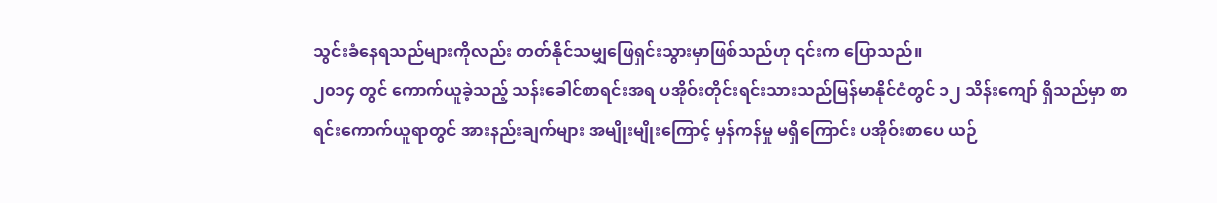သွင်းခံနေရသည်များကိုလည်း တတ်နိုင်သမျှဖြေရှင်းသွားမှာဖြစ်သည်ဟု ၎င်းက ပြောသည်။
၂၀၁၄ တွင် ကောက်ယူခဲ့သည့် သန်းခေါင်စာရင်းအရ ပအိုဝ်းတိုင်းရင်းသားသည်မြန်မာနိုင်ငံတွင် ၁၂ သိန်းကျော် ရှိသည်မှာ စာရင်းကောက်ယူရာတွင် အားနည်းချက်များ အမျိုးမျိုးကြောင့် မှန်ကန်မှု မရှိကြောင်း ပအိုဝ်းစာပေ ယဉ်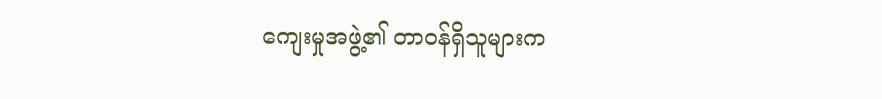ကျေးမှုအဖွဲ့၏ တာဝန်ရှိသူများက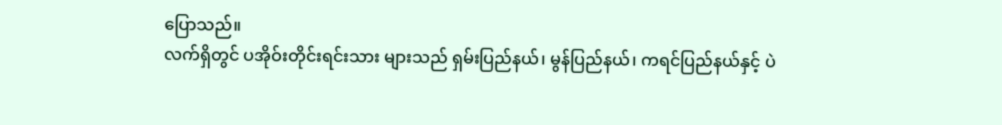ပြောသည်။
လက်ရှိတွင် ပအိုဝ်းတိုင်းရင်းသား များသည် ရှမ်းပြည်နယ်၊ မွန်ပြည်နယ်၊ ကရင်ပြည်နယ်နှင့် ပဲ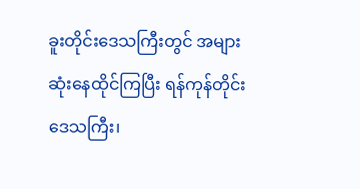ခူးတိုင်းဒေသကြီးတွင် အများဆုံးနေထိုင်ကြပြီး ရန်ကုန်တိုင်းဒေသကြီး၊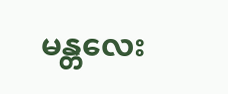မန္တလေး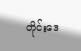တိုင်းဒေ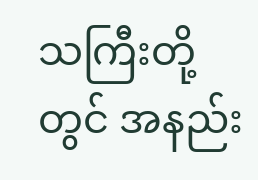သကြီးတို့တွင် အနည်း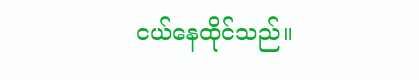ငယ်နေထိုင်သည်။